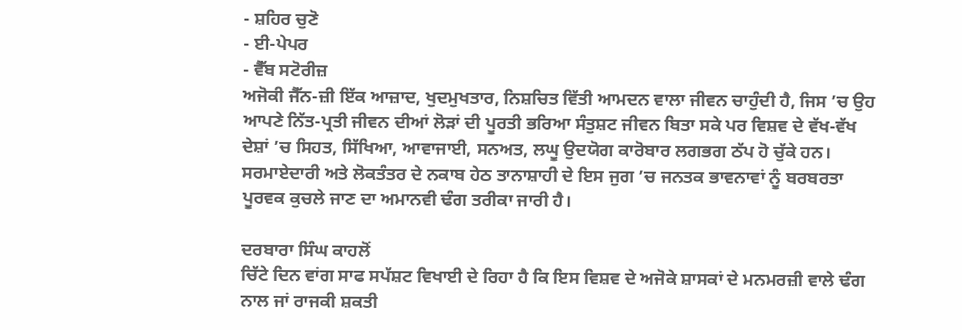- ਸ਼ਹਿਰ ਚੁਣੋ
- ਈ-ਪੇਪਰ
- ਵੈੱਬ ਸਟੋਰੀਜ਼
ਅਜੋਕੀ ਜੈੱਨ-ਜ਼ੀ ਇੱਕ ਆਜ਼ਾਦ, ਖੁਦਮੁਖਤਾਰ, ਨਿਸ਼ਚਿਤ ਵਿੱਤੀ ਆਮਦਨ ਵਾਲਾ ਜੀਵਨ ਚਾਹੁੰਦੀ ਹੈ, ਜਿਸ ’ਚ ਉਹ ਆਪਣੇ ਨਿੱਤ-ਪ੍ਰਤੀ ਜੀਵਨ ਦੀਆਂ ਲੋੜਾਂ ਦੀ ਪੂਰਤੀ ਭਰਿਆ ਸੰਤੁਸ਼ਟ ਜੀਵਨ ਬਿਤਾ ਸਕੇ ਪਰ ਵਿਸ਼ਵ ਦੇ ਵੱਖ-ਵੱਖ ਦੇਸ਼ਾਂ ’ਚ ਸਿਹਤ, ਸਿੱਖਿਆ, ਆਵਾਜਾਈ, ਸਨਅਤ, ਲਘੂ ਉਦਯੋਗ ਕਾਰੋਬਾਰ ਲਗਭਗ ਠੱਪ ਹੋ ਚੁੱਕੇ ਹਨ। ਸਰਮਾਏਦਾਰੀ ਅਤੇ ਲੋਕਤੰਤਰ ਦੇ ਨਕਾਬ ਹੇਠ ਤਾਨਾਸ਼ਾਹੀ ਦੇ ਇਸ ਜੁਗ ’ਚ ਜਨਤਕ ਭਾਵਨਾਵਾਂ ਨੂੰ ਬਰਬਰਤਾ ਪੂਰਵਕ ਕੁਚਲੇ ਜਾਣ ਦਾ ਅਮਾਨਵੀ ਢੰਗ ਤਰੀਕਾ ਜਾਰੀ ਹੈ।

ਦਰਬਾਰਾ ਸਿੰਘ ਕਾਹਲੋਂ
ਚਿੱਟੇ ਦਿਨ ਵਾਂਗ ਸਾਫ ਸਪੱਸ਼ਟ ਵਿਖਾਈ ਦੇ ਰਿਹਾ ਹੈ ਕਿ ਇਸ ਵਿਸ਼ਵ ਦੇ ਅਜੋਕੇ ਸ਼ਾਸਕਾਂ ਦੇ ਮਨਮਰਜ਼ੀ ਵਾਲੇ ਢੰਗ ਨਾਲ ਜਾਂ ਰਾਜਕੀ ਸ਼ਕਤੀ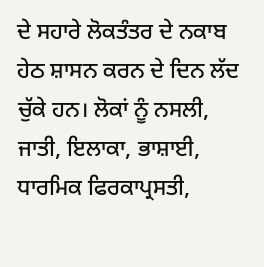ਦੇ ਸਹਾਰੇ ਲੋਕਤੰਤਰ ਦੇ ਨਕਾਬ ਹੇਠ ਸ਼ਾਸਨ ਕਰਨ ਦੇ ਦਿਨ ਲੱਦ ਚੁੱਕੇ ਹਨ। ਲੋਕਾਂ ਨੂੰ ਨਸਲੀ, ਜਾਤੀ, ਇਲਾਕਾ, ਭਾਸ਼ਾਈ, ਧਾਰਮਿਕ ਫਿਰਕਾਪ੍ਰਸਤੀ,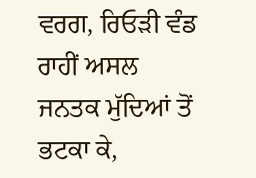ਵਰਗ, ਰਿਓੜੀ ਵੰਡ ਰਾਹੀਂ ਅਸਲ ਜਨਤਕ ਮੁੱਦਿਆਂ ਤੋਂ ਭਟਕਾ ਕੇ,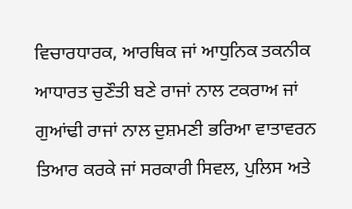ਵਿਚਾਰਧਾਰਕ, ਆਰਥਿਕ ਜਾਂ ਆਧੁਨਿਕ ਤਕਨੀਕ ਆਧਾਰਤ ਚੁਣੌਤੀ ਬਣੇ ਰਾਜਾਂ ਨਾਲ ਟਕਰਾਅ ਜਾਂ ਗੁਆਂਢੀ ਰਾਜਾਂ ਨਾਲ ਦੁਸ਼ਮਣੀ ਭਰਿਆ ਵਾਤਾਵਰਨ ਤਿਆਰ ਕਰਕੇ ਜਾਂ ਸਰਕਾਰੀ ਸਿਵਲ, ਪੁਲਿਸ ਅਤੇ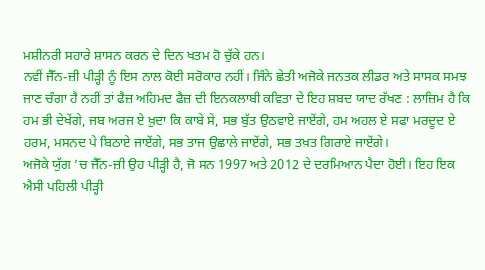ਮਸ਼ੀਨਰੀ ਸਹਾਰੇ ਸ਼ਾਸਨ ਕਰਨ ਦੇ ਦਿਨ ਖਤਮ ਹੋ ਚੁੱਕੇ ਹਨ।
ਨਵੀਂ ਜੈੱਨ-ਜ਼ੀ ਪੀੜ੍ਹੀ ਨੂੰ ਇਸ ਨਾਲ ਕੋਈ ਸਰੋਕਾਰ ਨਹੀਂ। ਜਿੰਨੇ ਛੇਤੀ ਅਜੋਕੇ ਜਨਤਕ ਲੀਡਰ ਅਤੇ ਸਾਸਕ ਸਮਝ ਜਾਣ ਚੰਗਾ ਹੈ ਨਹੀਂ ਤਾਂ ਫੈਜ਼ ਅਹਿਮਦ ਫੈਜ਼ ਦੀ ਇਨਕਲਾਬੀ ਕਵਿਤਾ ਦੇ ਇਹ ਸ਼ਬਦ ਯਾਦ ਰੱਖਣ : ਲਾਜ਼ਿਮ ਹੈ ਕਿ ਹਮ ਭੀ ਦੇਖੇਂਗੇ, ਜਬ ਅਰਜ ਏ ਖ਼ੁਦਾ ਕਿ ਕਾਬੇ ਸੇ, ਸਭ ਬੁੱਤ ਉਠਵਾਏ ਜਾਏਂਗੇ, ਹਮ ਅਹਲ ਏ ਸਫਾ ਮਰਦੂਦ ਏ ਹਰਮ, ਮਸਨਦ ਪੇ ਬਿਠਾਏ ਜਾਏਂਗੇ, ਸਭ ਤਾਜ ਉਛਾਲੇ ਜਾਏਂਗੇ, ਸਭ ਤਖ਼ਤ ਗਿਰਾਏ ਜਾਏਂਗੇ।
ਅਜੋਕੇ ਯੁੱਗ ’ਚ ਜੈੱਨ-ਜ਼ੀ ਉਹ ਪੀੜ੍ਹੀ ਹੈ, ਜੋ ਸਨ 1997 ਅਤੇ 2012 ਦੇ ਦਰਮਿਆਨ ਪੈਦਾ ਹੋਈ। ਇਹ ਇਕ ਐਸੀ ਪਹਿਲੀ ਪੀੜ੍ਹੀ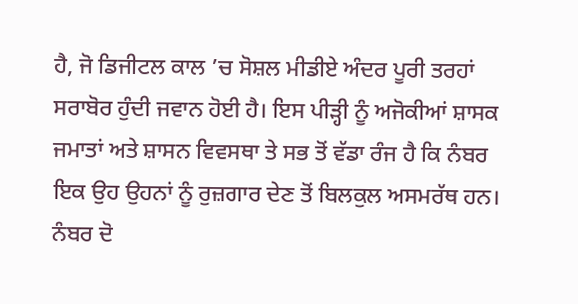ਹੈ, ਜੋ ਡਿਜੀਟਲ ਕਾਲ ’ਚ ਸੋਸ਼ਲ ਮੀਡੀਏ ਅੰਦਰ ਪੂਰੀ ਤਰਹਾਂ ਸਰਾਬੋਰ ਹੁੰਦੀ ਜਵਾਨ ਹੋਈ ਹੈ। ਇਸ ਪੀੜ੍ਹੀ ਨੂੰ ਅਜੋਕੀਆਂ ਸ਼ਾਸਕ ਜਮਾਤਾਂ ਅਤੇ ਸ਼ਾਸਨ ਵਿਵਸਥਾ ਤੇ ਸਭ ਤੋਂ ਵੱਡਾ ਰੰਜ ਹੈ ਕਿ ਨੰਬਰ ਇਕ ਉਹ ਉਹਨਾਂ ਨੂੰ ਰੁਜ਼ਗਾਰ ਦੇਣ ਤੋਂ ਬਿਲਕੁਲ ਅਸਮਰੱਥ ਹਨ। ਨੰਬਰ ਦੋ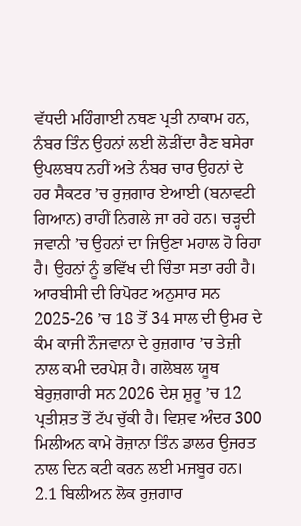ਵੱਧਦੀ ਮਹਿੰਗਾਈ ਨਥਣ ਪ੍ਰਤੀ ਨਾਕਾਮ ਹਨ, ਨੰਬਰ ਤਿੰਨ ਉਹਨਾਂ ਲਈ ਲੋੜੀਂਦਾ ਰੈਣ ਬਸੇਰਾ ਉਪਲਬਧ ਨਹੀਂ ਅਤੇ ਨੰਬਰ ਚਾਰ ਉਹਨਾਂ ਦੇ ਹਰ ਸੈਕਟਰ ’ਚ ਰੁਜ਼ਗਾਰ ਏਆਈ (ਬਨਾਵਟੀ ਗਿਆਨ) ਰਾਹੀਂ ਨਿਗਲੇ ਜਾ ਰਹੇ ਹਨ। ਚੜ੍ਹਦੀ ਜਵਾਨੀ ’ਚ ਉਹਨਾਂ ਦਾ ਜਿਉਣਾ ਮਹਾਲ ਹੋ ਰਿਹਾ ਹੈ। ਉਹਨਾਂ ਨੂੰ ਭਵਿੱਖ ਦੀ ਚਿੰਤਾ ਸਤਾ ਰਹੀ ਹੈ। ਆਰਬੀਸੀ ਦੀ ਰਿਪੋਰਟ ਅਨੁਸਾਰ ਸਨ 2025-26 ’ਚ 18 ਤੋਂ 34 ਸਾਲ ਦੀ ਉਮਰ ਦੇ ਕੰਮ ਕਾਜੀ ਨੌਜਵਾਨਾ ਦੇ ਰੁਜ਼ਗਾਰ ’ਚ ਤੇਜ਼ੀ ਨਾਲ ਕਮੀ ਦਰਪੇਸ਼ ਹੈ। ਗਲੋਬਲ ਯੂਥ ਬੇਰੁਜ਼ਗਾਰੀ ਸਨ 2026 ਦੇਸ਼ ਸ਼ੁਰੂ ’ਚ 12 ਪ੍ਰਤੀਸ਼ਤ ਤੋਂ ਟੱਪ ਚੁੱਕੀ ਹੈ। ਵਿਸ਼ਵ ਅੰਦਰ 300 ਮਿਲੀਅਨ ਕਾਮੇ ਰੋਜ਼ਾਨਾ ਤਿੰਨ ਡਾਲਰ ਉਜਰਤ ਨਾਲ ਦਿਨ ਕਟੀ ਕਰਨ ਲਈ ਮਜਬੂਰ ਹਨ।
2.1 ਬਿਲੀਅਨ ਲੋਕ ਰੁਜ਼ਗਾਰ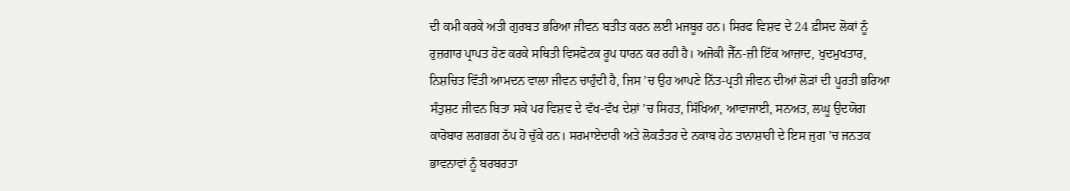ਦੀ ਕਮੀ ਕਰਕੇ ਅਤੀ ਗੁਰਬਤ ਭਰਿਆ ਜੀਵਨ ਬਤੀਤ ਕਰਨ ਲਈ ਮਜਬੂਰ ਹਨ। ਸਿਰਫ ਵਿਸ਼ਵ ਦੇ 24 ਫ਼ੀਸਦ ਲੋਕਾਂ ਨੂੰ ਰੁਜ਼ਗਾਰ ਪ੍ਰਾਪਤ ਹੋਣ ਕਰਕੇ ਸਥਿਤੀ ਵਿਸਫੋਟਕ ਰੂਪ ਧਾਰਨ ਕਰ ਰਹੀ ਹੈ। ਅਜੋਕੀ ਜੈੱਨ-ਜ਼ੀ ਇੱਕ ਆਜ਼ਾਦ, ਖੁਦਮੁਖਤਾਰ, ਨਿਸ਼ਚਿਤ ਵਿੱਤੀ ਆਮਦਨ ਵਾਲਾ ਜੀਵਨ ਚਾਹੁੰਦੀ ਹੈ, ਜਿਸ ’ਚ ਉਹ ਆਪਣੇ ਨਿੱਤ-ਪ੍ਰਤੀ ਜੀਵਨ ਦੀਆਂ ਲੋੜਾਂ ਦੀ ਪੂਰਤੀ ਭਰਿਆ ਸੰਤੁਸ਼ਟ ਜੀਵਨ ਬਿਤਾ ਸਕੇ ਪਰ ਵਿਸ਼ਵ ਦੇ ਵੱਖ-ਵੱਖ ਦੇਸ਼ਾਂ ’ਚ ਸਿਹਤ, ਸਿੱਖਿਆ, ਆਵਾਜਾਈ, ਸਨਅਤ, ਲਘੂ ਉਦਯੋਗ ਕਾਰੋਬਾਰ ਲਗਭਗ ਠੱਪ ਹੋ ਚੁੱਕੇ ਹਨ। ਸਰਮਾਏਦਾਰੀ ਅਤੇ ਲੋਕਤੰਤਰ ਦੇ ਨਕਾਬ ਹੇਠ ਤਾਨਾਸ਼ਾਹੀ ਦੇ ਇਸ ਜੁਗ ’ਚ ਜਨਤਕ ਭਾਵਨਾਵਾਂ ਨੂੰ ਬਰਬਰਤਾ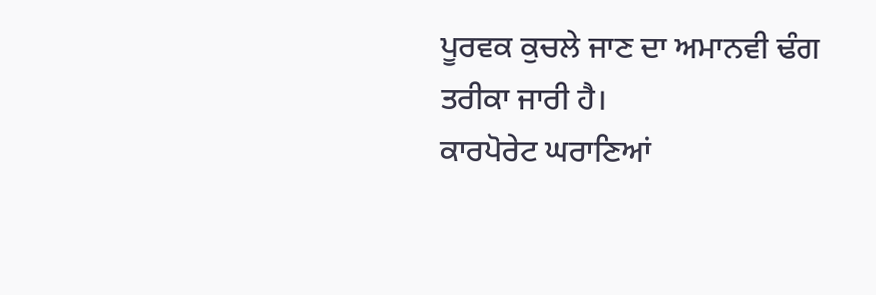ਪੂਰਵਕ ਕੁਚਲੇ ਜਾਣ ਦਾ ਅਮਾਨਵੀ ਢੰਗ ਤਰੀਕਾ ਜਾਰੀ ਹੈ।
ਕਾਰਪੋਰੇਟ ਘਰਾਣਿਆਂ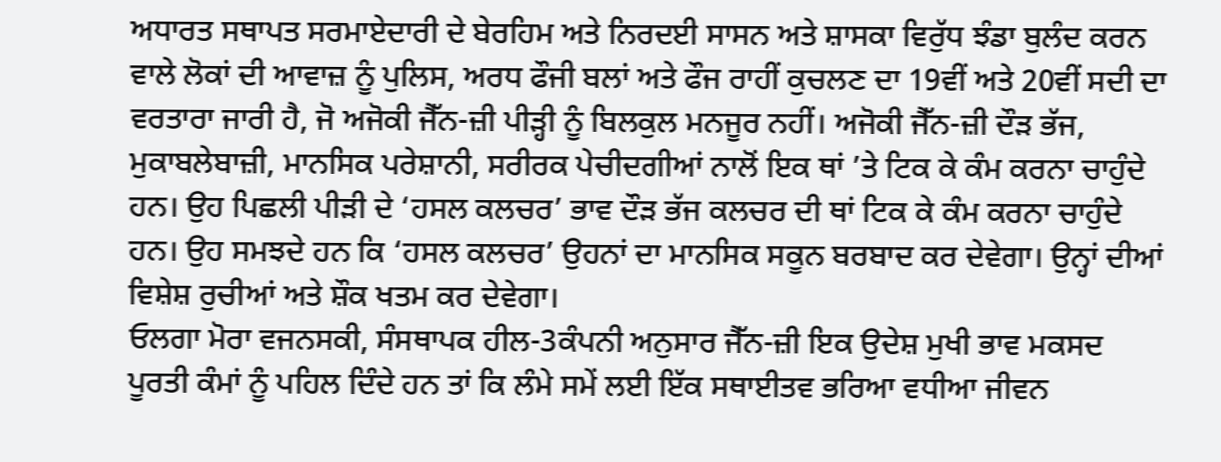ਅਧਾਰਤ ਸਥਾਪਤ ਸਰਮਾਏਦਾਰੀ ਦੇ ਬੇਰਹਿਮ ਅਤੇ ਨਿਰਦਈ ਸਾਸਨ ਅਤੇ ਸ਼ਾਸਕਾ ਵਿਰੁੱਧ ਝੰਡਾ ਬੁਲੰਦ ਕਰਨ ਵਾਲੇ ਲੋਕਾਂ ਦੀ ਆਵਾਜ਼ ਨੂੰ ਪੁਲਿਸ, ਅਰਧ ਫੌਜੀ ਬਲਾਂ ਅਤੇ ਫੌਜ ਰਾਹੀਂ ਕੁਚਲਣ ਦਾ 19ਵੀਂ ਅਤੇ 20ਵੀਂ ਸਦੀ ਦਾ ਵਰਤਾਰਾ ਜਾਰੀ ਹੈ, ਜੋ ਅਜੋਕੀ ਜੈੱਨ-ਜ਼ੀ ਪੀੜ੍ਹੀ ਨੂੰ ਬਿਲਕੁਲ ਮਨਜੂਰ ਨਹੀਂ। ਅਜੋਕੀ ਜੈੱਨ-ਜ਼ੀ ਦੌੜ ਭੱਜ, ਮੁਕਾਬਲੇਬਾਜ਼ੀ, ਮਾਨਸਿਕ ਪਰੇਸ਼ਾਨੀ, ਸਰੀਰਕ ਪੇਚੀਦਗੀਆਂ ਨਾਲੋਂ ਇਕ ਥਾਂ ’ਤੇ ਟਿਕ ਕੇ ਕੰਮ ਕਰਨਾ ਚਾਹੁੰਦੇ ਹਨ। ਉਹ ਪਿਛਲੀ ਪੀੜੀ ਦੇ ‘ਹਸਲ ਕਲਚਰ’ ਭਾਵ ਦੌੜ ਭੱਜ ਕਲਚਰ ਦੀ ਥਾਂ ਟਿਕ ਕੇ ਕੰਮ ਕਰਨਾ ਚਾਹੁੰਦੇ ਹਨ। ਉਹ ਸਮਝਦੇ ਹਨ ਕਿ ‘ਹਸਲ ਕਲਚਰ’ ਉਹਨਾਂ ਦਾ ਮਾਨਸਿਕ ਸਕੂਨ ਬਰਬਾਦ ਕਰ ਦੇਵੇਗਾ। ਉਨ੍ਹਾਂ ਦੀਆਂ ਵਿਸ਼ੇਸ਼ ਰੁਚੀਆਂ ਅਤੇ ਸ਼ੌਕ ਖਤਮ ਕਰ ਦੇਵੇਗਾ।
ਓਲਗਾ ਮੋਰਾ ਵਜਨਸਕੀ, ਸੰਸਥਾਪਕ ਹੀਲ-3ਕੰਪਨੀ ਅਨੁਸਾਰ ਜੈੱਨ-ਜ਼ੀ ਇਕ ਉਦੇਸ਼ ਮੁਖੀ ਭਾਵ ਮਕਸਦ ਪੂਰਤੀ ਕੰਮਾਂ ਨੂੰ ਪਹਿਲ ਦਿੰਦੇ ਹਨ ਤਾਂ ਕਿ ਲੰਮੇ ਸਮੇਂ ਲਈ ਇੱਕ ਸਥਾਈਤਵ ਭਰਿਆ ਵਧੀਆ ਜੀਵਨ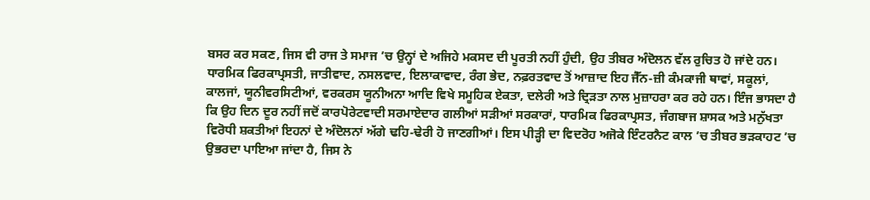ਬਸਰ ਕਰ ਸਕਣ, ਜਿਸ ਵੀ ਰਾਜ ਤੇ ਸਮਾਜ ’ਚ ਉਨ੍ਹਾਂ ਦੇ ਅਜਿਹੇ ਮਕਸਦ ਦੀ ਪੂਰਤੀ ਨਹੀਂ ਹੁੰਦੀ, ਉਹ ਤੀਬਰ ਅੰਦੋਲਨ ਵੱਲ ਰੁਚਿਤ ਹੋ ਜਾਂਦੇ ਹਨ। ਧਾਰਮਿਕ ਫਿਰਕਾਪ੍ਰਸਤੀ, ਜਾਤੀਵਾਦ, ਨਸਲਵਾਦ, ਇਲਾਕਾਵਾਦ, ਰੰਗ ਭੇਦ, ਨਫ਼ਰਤਵਾਦ ਤੋਂ ਆਜ਼ਾਦ ਇਹ ਜੈੱਨ-ਜ਼ੀ ਕੰਮਕਾਜੀ ਥਾਵਾਂ, ਸਕੂਲਾਂ, ਕਾਲਜਾਂ, ਯੂਨੀਵਰਸਿਟੀਆਂ, ਵਰਕਰਸ ਯੂਨੀਅਨਾ ਆਦਿ ਵਿਖੇ ਸਮੂਹਿਕ ਏਕਤਾ, ਦਲੇਰੀ ਅਤੇ ਦ੍ਰਿੜਤਾ ਨਾਲ ਮੁਜ਼ਾਹਰਾ ਕਰ ਰਹੇ ਹਨ। ਇੰਜ ਭਾਸਦਾ ਹੈ ਕਿ ਉਹ ਦਿਨ ਦੂਰ ਨਹੀਂ ਜਦੋਂ ਕਾਰਪੋਰੇਟਵਾਦੀ ਸਰਮਾਏਦਾਰ ਗਲੀਆਂ ਸੜੀਆਂ ਸਰਕਾਰਾਂ, ਧਾਰਮਿਕ ਫਿਰਕਾਪ੍ਰਸਤ, ਜੰਗਬਾਜ ਸ਼ਾਸਕ ਅਤੇ ਮਨੁੱਖਤਾ ਵਿਰੋਧੀ ਸ਼ਕਤੀਆਂ ਇਹਨਾਂ ਦੇ ਅੰਦੋਲਨਾਂ ਅੱਗੇ ਢਹਿ-ਢੇਰੀ ਹੋ ਜਾਣਗੀਆਂ। ਇਸ ਪੀੜ੍ਹੀ ਦਾ ਵਿਦਰੋਹ ਅਜੋਕੇ ਇੰਟਰਨੈਟ ਕਾਲ ’ਚ ਤੀਬਰ ਭੜਕਾਹਟ ’ਚ ਉਭਰਦਾ ਪਾਇਆ ਜਾਂਦਾ ਹੈ, ਜਿਸ ਨੇ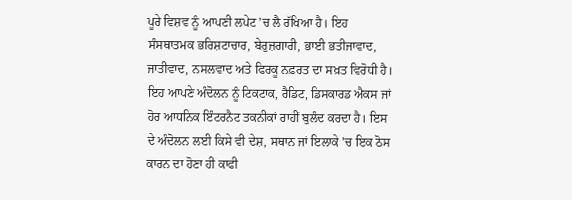ਪੂਰੇ ਵਿਸ਼ਵ ਨੂੰ ਆਪਣੀ ਲਪੇਟ ’ਚ ਲੈ ਰੱਖਿਆ ਹੈ। ਇਹ ਸੰਸਥਾਤਮਕ ਭਰਿਸ਼ਟਾਚਾਰ, ਬੇਰੁਜ਼ਗਾਰੀ, ਭਾਈ ਭਤੀਜਾਵਾਦ, ਜਾਤੀਵਾਦ, ਨਸਲਵਾਦ ਅਤੇ ਫਿਰਕੂ ਨਫ਼ਰਤ ਦਾ ਸਖ਼ਤ ਵਿਰੋਧੀ ਹੈ। ਇਹ ਆਪਣੇ ਅੰਦੋਲਨ ਨੂੰ ਟਿਕਟਾਕ, ਰੈਡਿਟ, ਡਿਸਕਾਰਡ ਐਕਸ ਜਾਂ ਹੋਰ ਆਧਨਿਕ ਇੰਟਰਨੈਟ ਤਕਨੀਕਾਂ ਰਾਹੀਂ ਬੁਲੰਦ ਕਰਦਾ ਹੈ। ਇਸ ਦੇ ਅੰਦੋਲਨ ਲਈ ਕਿਸੇ ਵੀ ਦੇਸ਼, ਸਥਾਨ ਜਾਂ ਇਲਾਕੇ ’ਚ ਇਕ ਠੋਸ ਕਾਰਨ ਦਾ ਹੋਣਾ ਹੀ ਕਾਫੀ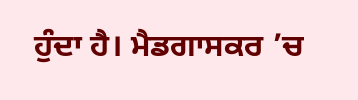ਹੁੰਦਾ ਹੈ। ਮੈਡਗਾਸਕਰ ’ਚ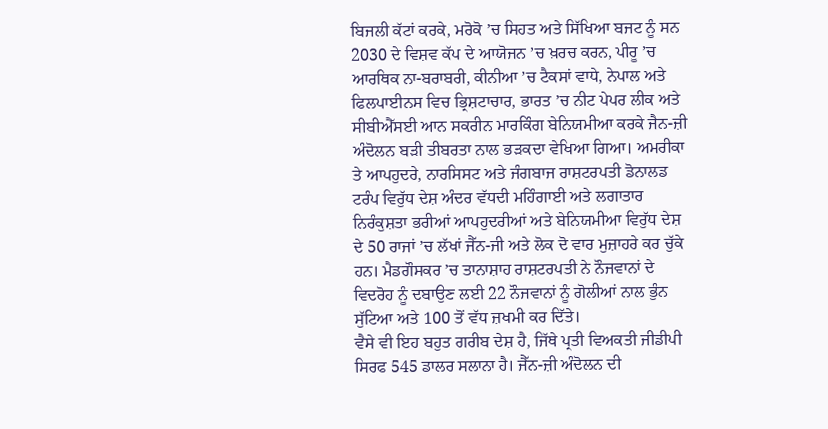ਬਿਜਲੀ ਕੱਟਾਂ ਕਰਕੇ, ਮਰੋਕੋ ’ਚ ਸਿਹਤ ਅਤੇ ਸਿੱਖਿਆ ਬਜਟ ਨੂੰ ਸਨ 2030 ਦੇ ਵਿਸ਼ਵ ਕੱਪ ਦੇ ਆਯੋਜਨ ’ਚ ਖ਼ਰਚ ਕਰਨ, ਪੀਰੂ ’ਚ ਆਰਥਿਕ ਨਾ-ਬਰਾਬਰੀ, ਕੀਨੀਆ ’ਚ ਟੈਕਸਾਂ ਵਾਧੇ, ਨੇਪਾਲ ਅਤੇ ਫਿਲਪਾਈਨਸ ਵਿਚ ਭ੍ਰਿਸ਼ਟਾਚਾਰ, ਭਾਰਤ ’ਚ ਨੀਟ ਪੇਪਰ ਲੀਕ ਅਤੇ ਸੀਬੀਐੱਸਈ ਆਨ ਸਕਰੀਨ ਮਾਰਕਿੰਗ ਬੇਨਿਯਮੀਆ ਕਰਕੇ ਜੈਨ-ਜ਼ੀ ਅੰਦੋਲਨ ਬੜੀ ਤੀਬਰਤਾ ਨਾਲ ਭੜਕਦਾ ਵੇਖਿਆ ਗਿਆ। ਅਮਰੀਕਾ ਤੇ ਆਪਹੁਦਰੇ, ਨਾਰਸਿਸਟ ਅਤੇ ਜੰਗਬਾਜ ਰਾਸ਼ਟਰਪਤੀ ਡੋਨਾਲਡ ਟਰੰਪ ਵਿਰੁੱਧ ਦੇਸ਼ ਅੰਦਰ ਵੱਧਦੀ ਮਹਿੰਗਾਈ ਅਤੇ ਲਗਾਤਾਰ ਨਿਰੰਕੁਸ਼ਤਾ ਭਰੀਆਂ ਆਪਹੁਦਰੀਆਂ ਅਤੇ ਬੇਨਿਯਮੀਆ ਵਿਰੁੱਧ ਦੇਸ਼ ਦੇ 50 ਰਾਜਾਂ ’ਚ ਲੱਖਾਂ ਜੈੱਨ-ਜੀ ਅਤੇ ਲੋਕ ਦੋ ਵਾਰ ਮੁਜ਼ਾਹਰੇ ਕਰ ਚੁੱਕੇ ਹਨ। ਮੈਡਗੌਸਕਰ ’ਚ ਤਾਨਾਸ਼ਾਹ ਰਾਸ਼ਟਰਪਤੀ ਨੇ ਨੌਜਵਾਨਾਂ ਦੇ ਵਿਦਰੋਹ ਨੂੰ ਦਬਾਉਣ ਲਈ 22 ਨੌਜਵਾਨਾਂ ਨੂੰ ਗੋਲੀਆਂ ਨਾਲ ਭੁੰਨ ਸੁੱਟਿਆ ਅਤੇ 100 ਤੋਂ ਵੱਧ ਜ਼ਖਮੀ ਕਰ ਦਿੱਤੇ।
ਵੈਸੇ ਵੀ ਇਹ ਬਹੁਤ ਗਰੀਬ ਦੇਸ਼ ਹੈ, ਜਿੱਥੇ ਪ੍ਰਤੀ ਵਿਅਕਤੀ ਜੀਡੀਪੀ ਸਿਰਫ 545 ਡਾਲਰ ਸਲਾਨਾ ਹੈ। ਜੈੱਨ-ਜ਼ੀ ਅੰਦੋਲਨ ਦੀ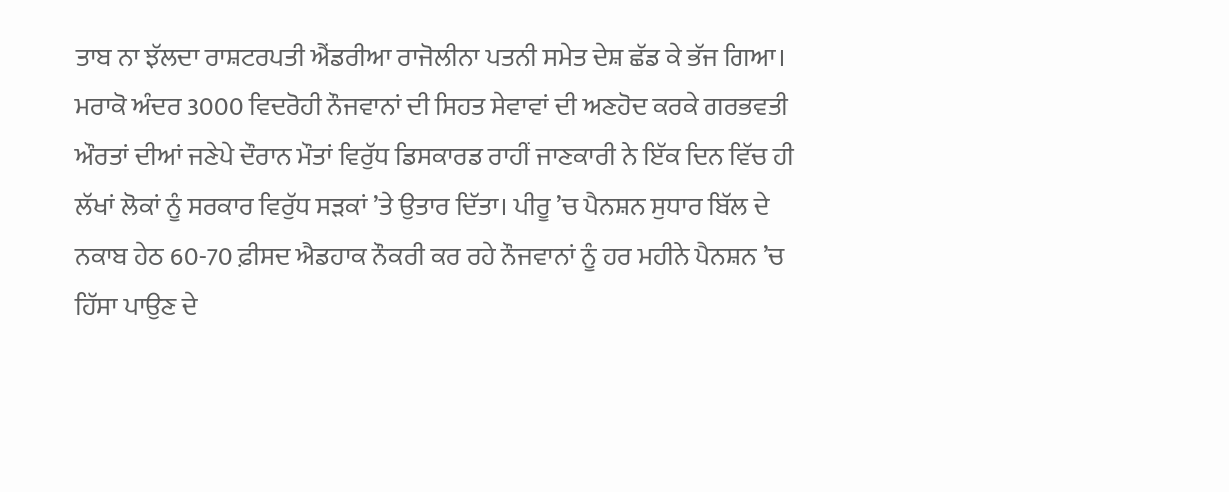ਤਾਬ ਨਾ ਝੱਲਦਾ ਰਾਸ਼ਟਰਪਤੀ ਐਂਡਰੀਆ ਰਾਜੋਲੀਨਾ ਪਤਨੀ ਸਮੇਤ ਦੇਸ਼ ਛੱਡ ਕੇ ਭੱਜ ਗਿਆ। ਮਰਾਕੋ ਅੰਦਰ 3000 ਵਿਦਰੋਹੀ ਨੌਜਵਾਨਾਂ ਦੀ ਸਿਹਤ ਸੇਵਾਵਾਂ ਦੀ ਅਣਹੋਦ ਕਰਕੇ ਗਰਭਵਤੀ ਔਰਤਾਂ ਦੀਆਂ ਜਣੇਪੇ ਦੌਰਾਨ ਮੌਤਾਂ ਵਿਰੁੱਧ ਡਿਸਕਾਰਡ ਰਾਹੀਂ ਜਾਣਕਾਰੀ ਨੇ ਇੱਕ ਦਿਨ ਵਿੱਚ ਹੀ ਲੱਖਾਂ ਲੋਕਾਂ ਨੂੰ ਸਰਕਾਰ ਵਿਰੁੱਧ ਸੜਕਾਂ ’ਤੇ ਉਤਾਰ ਦਿੱਤਾ। ਪੀਰੂ ’ਚ ਪੈਨਸ਼ਨ ਸੁਧਾਰ ਬਿੱਲ ਦੇ ਨਕਾਬ ਹੇਠ 60-70 ਫ਼ੀਸਦ ਐਡਹਾਕ ਨੌਕਰੀ ਕਰ ਰਹੇ ਨੌਜਵਾਨਾਂ ਨੂੰ ਹਰ ਮਹੀਨੇ ਪੈਨਸ਼ਨ ’ਚ ਹਿੱਸਾ ਪਾਉਣ ਦੇ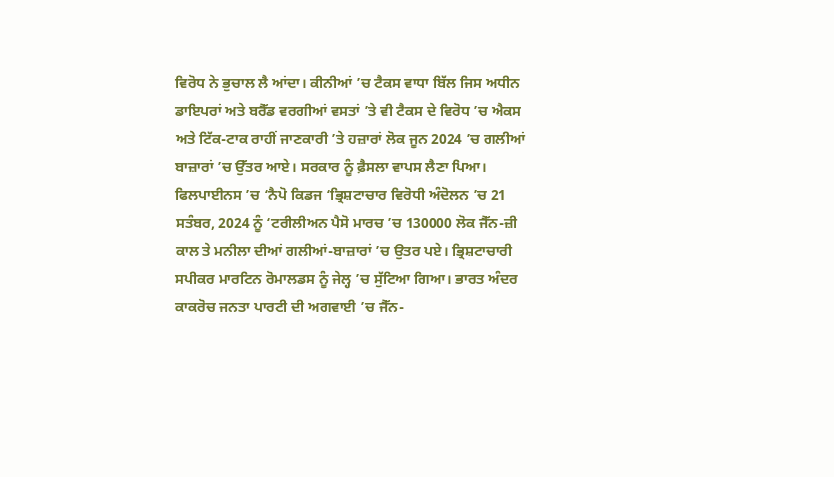ਵਿਰੋਧ ਨੇ ਭੁਚਾਲ ਲੈ ਆਂਦਾ। ਕੀਨੀਆਂ ’ਚ ਟੈਕਸ ਵਾਧਾ ਬਿੱਲ ਜਿਸ ਅਧੀਨ ਡਾਇਪਰਾਂ ਅਤੇ ਬਰੈੱਡ ਵਰਗੀਆਂ ਵਸਤਾਂ ’ਤੇ ਵੀ ਟੈਕਸ ਦੇ ਵਿਰੋਧ ’ਚ ਐਕਸ ਅਤੇ ਟਿੱਕ-ਟਾਕ ਰਾਹੀਂ ਜਾਣਕਾਰੀ ’ਤੇ ਹਜ਼ਾਰਾਂ ਲੋਕ ਜੂਨ 2024 ’ਚ ਗਲੀਆਂ ਬਾਜ਼ਾਰਾਂ ’ਚ ਉੱਤਰ ਆਏ। ਸਰਕਾਰ ਨੂੰ ਫ਼ੈਸਲਾ ਵਾਪਸ ਲੈਣਾ ਪਿਆ। ਫਿਲਪਾਈਨਸ ’ਚ ‘ਨੈਪੋ ਕਿਡਜ ‘ਭ੍ਰਿਸ਼ਟਾਚਾਰ ਵਿਰੋਧੀ ਅੰਦੋਲਨ ’ਚ 21 ਸਤੰਬਰ, 2024 ਨੂੰ ‘ਟਰੀਲੀਅਨ ਪੈਸੋ ਮਾਰਚ ’ਚ 130000 ਲੋਕ ਜੈੱਨ-ਜ਼ੀ ਕਾਲ ਤੇ ਮਨੀਲਾ ਦੀਆਂ ਗਲੀਆਂ-ਬਾਜ਼ਾਰਾਂ ’ਚ ਉਤਰ ਪਏ। ਭ੍ਰਿਸ਼ਟਾਚਾਰੀ ਸਪੀਕਰ ਮਾਰਟਿਨ ਰੋਮਾਲਡਸ ਨੂੰ ਜੇਲ੍ਹ ’ਚ ਸੁੱਟਿਆ ਗਿਆ। ਭਾਰਤ ਅੰਦਰ ਕਾਕਰੋਚ ਜਨਤਾ ਪਾਰਟੀ ਦੀ ਅਗਵਾਈ ’ਚ ਜੈੱਨ-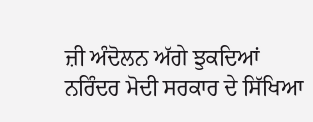ਜ਼ੀ ਅੰਦੋਲਨ ਅੱਗੇ ਝੁਕਦਿਆਂ ਨਰਿੰਦਰ ਮੋਦੀ ਸਰਕਾਰ ਦੇ ਸਿੱਖਿਆ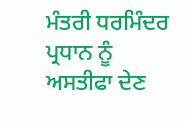ਮੰਤਰੀ ਧਰਮਿੰਦਰ ਪ੍ਰਧਾਨ ਨੂੰ ਅਸਤੀਫਾ ਦੇਣ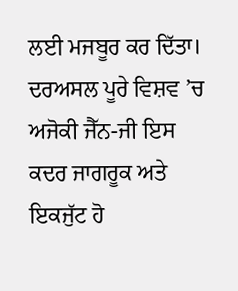ਲਈ ਮਜਬੂਰ ਕਰ ਦਿੱਤਾ। ਦਰਅਸਲ ਪੂਰੇ ਵਿਸ਼ਵ ’ਚ ਅਜੋਕੀ ਜੈੱਨ-ਜੀ ਇਸ ਕਦਰ ਜਾਗਰੂਕ ਅਤੇ ਇਕਜੁੱਟ ਹੋ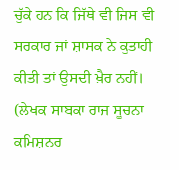ਚੁੱਕੇ ਹਨ ਕਿ ਜਿੱਥੇ ਵੀ ਜਿਸ ਵੀ ਸਰਕਾਰ ਜਾਂ ਸ਼ਾਸਕ ਨੇ ਕੁਤਾਹੀ ਕੀਤੀ ਤਾਂ ਉਸਦੀ ਖ਼ੈਰ ਨਹੀਂ।
(ਲੇਖਕ ਸਾਬਕਾ ਰਾਜ ਸੂਚਨਾ ਕਮਿਸ਼ਨਰ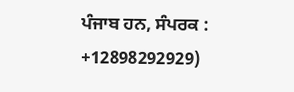ਪੰਜਾਬ ਹਨ, ਸੰਪਰਕ : +12898292929)